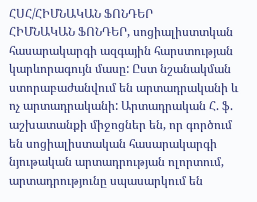ՀՍՀ/ՀԻՄՆԱԿԱՆ ՖՈՆԴԵՐ
ՀԻՄՆԱԿԱՆ ՖՈՆԴԵՐ, սոցիալիստտկան հասարակարգի ազգային հարստության կարևորագույն մասը: Ըստ նշանակման ստորաբաժանվում են արտադրականի և ոչ արտադրականի: Արտադրական Հ. ֆ. աշխատանքի միջոցներ են, որ գործում են սոցիալիստական հասարակարգի նյութական արտադրության ոլորտում, արտադրությունը սպասարկում են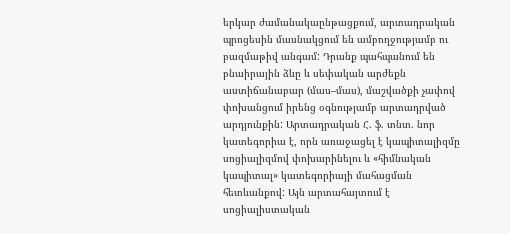երկար ժամանակաընթացքում, արտադրական պրոցեսին մասնակցում են ամբողջությամբ ու բազմաթիվ անգամ: Դրանք պահպանում են բնաիրային ձևը և սեփական արժեքն աստիճանաբար (մաս–մաս), մաշվածքի չափով փոխանցում իրենց օգնությամբ արտադրված արդյունքին: Արտադրական Հ. ֆ. տնտ. նոր կատեգորիա է, որն առաջացել է կապիտալիզմը սոցիալիզմով փոխարինելու և «հիմնական կապիտալ» կատեգորիայի մահացման հետևանքով: Այն արտահայտում է սոցիալիստական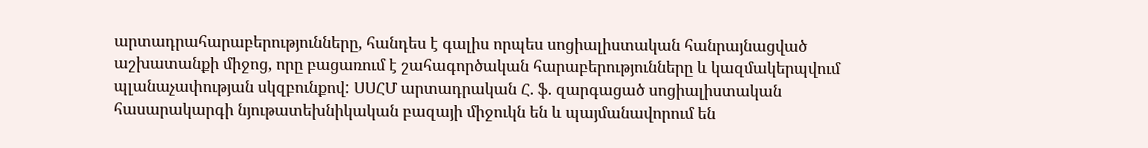արտադրահարաբերությունները, հանդես է գալիս որպես սոցիալիստական հանրայնացված աշխատանքի միջոց, որը բացառում է շահագործական հարաբերությունները և կազմակերպվում պլանաչափության սկզբունքով: ՍՍՀՄ արտադրական Հ. ֆ. զարգացած սոցիալիստական հասարակարգի նյութատեխնիկական բազայի միջուկն են և պայմանավորում են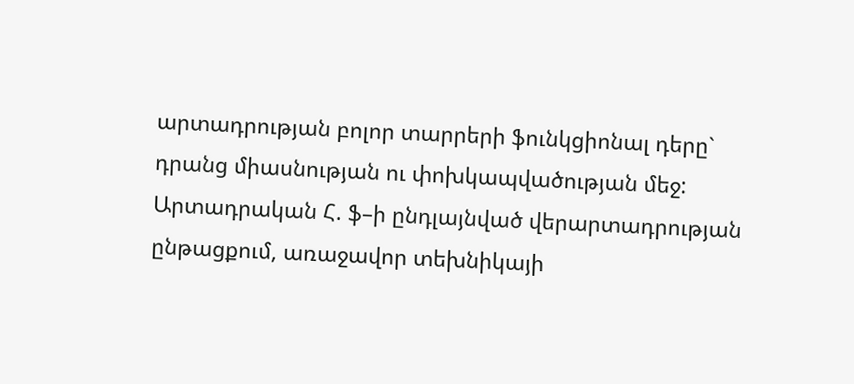արտադրության բոլոր տարրերի ֆունկցիոնալ դերը` դրանց միասնության ու փոխկապվածության մեջ: Արտադրական Հ. ֆ–ի ընդլայնված վերարտադրության ընթացքում, առաջավոր տեխնիկայի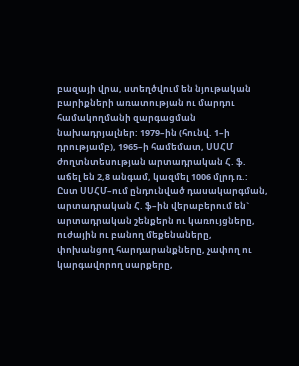բազայի վրա, ստեղծվում են նյութական բարիքների առատության ու մարդու համակողմանի զարգացման նախադրյալներ: 1979–ին (հունվ. 1–ի դրությամբ), 1965–ի համեմատ, ՍՍՀՄ ժողտնտեսության արտադրական Հ. ֆ. աճել են 2,8 անգամ, կազմել 1006 մլրդ ռ.: Ըստ ՍՍՀՄ–ում ընդունված դասակարգման, արտադրական Հ. ֆ–ին վերաբերում են` արտադրական շենքերն ու կառույցները, ուժային ու բանող մեքենաները, փոխանցող հարդարանքները, չափող ու կարգավորող սարքերը,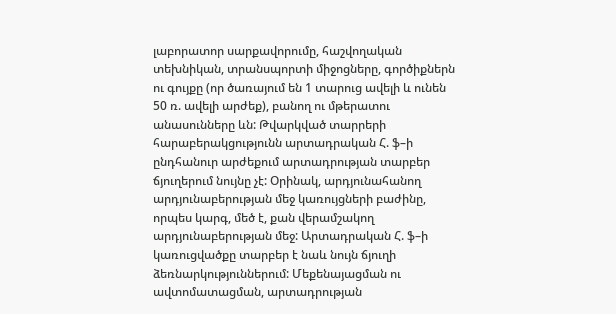լաբորատոր սարքավորումը, հաշվողական տեխնիկան, տրանսպորտի միջոցները, գործիքներն ու գույքը (որ ծառայում են 1 տարուց ավելի և ունեն 50 ռ. ավելի արժեք), բանող ու մթերատու անասունները ևն: Թվարկված տարրերի հարաբերակցությունն արտադրական Հ. ֆ–ի ընդհանուր արժեքում արտադրության տարբեր ճյուղերում նույնը չէ: Օրինակ, արդյունահանող արդյունաբերության մեջ կառույցների բաժինը, որպես կարգ, մեծ է, քան վերամշակող արդյունաբերության մեջ: Արտադրական Հ. ֆ–ի կառուցվածքը տարբեր է նաև նույն ճյուղի ձեռնարկություններում: Մեքենայացման ու ավտոմատացման, արտադրության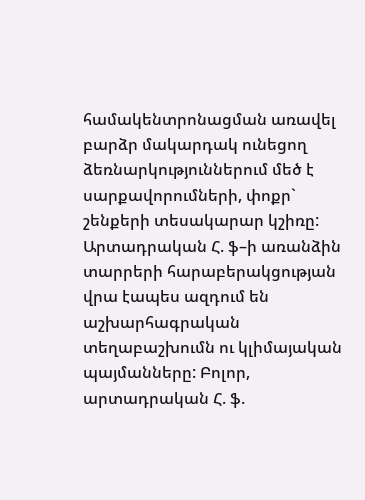համակենտրոնացման առավել բարձր մակարդակ ունեցող ձեռնարկություններում մեծ է սարքավորումների, փոքր` շենքերի տեսակարար կշիռը: Արտադրական Հ. ֆ–ի առանձին տարրերի հարաբերակցության վրա էապես ազդում են աշխարհագրական տեղաբաշխումն ու կլիմայական պայմանները: Բոլոր, արտադրական Հ. ֆ.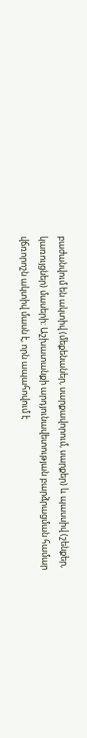բաժանվում են ակտիվ (մեքենաներ, սարքավորում, սարքեր) և պասսիվ (շենքեր, կառույցներ) մասերի: Աշխատանքի արդյունավետության բարձրացման համար վճռորոշն ակտիվ մասն է, որն ապահովում է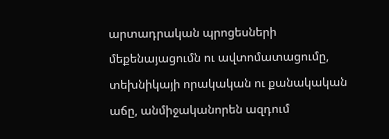արտադրական պրոցեսների մեքենայացումն ու ավտոմատացումը, տեխնիկայի որակական ու քանակական աճը, անմիջականորեն ազդում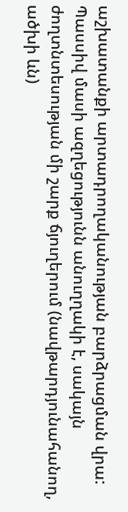աշխատանքի արտադրողականության բարձրացման վրա: Պասսիվ մասի ազղեցությունն անուղղակի է, սակայն ժողտնտեսության մի շարք ճյուղերում (նավթարդյունահանող, ածխի ևն)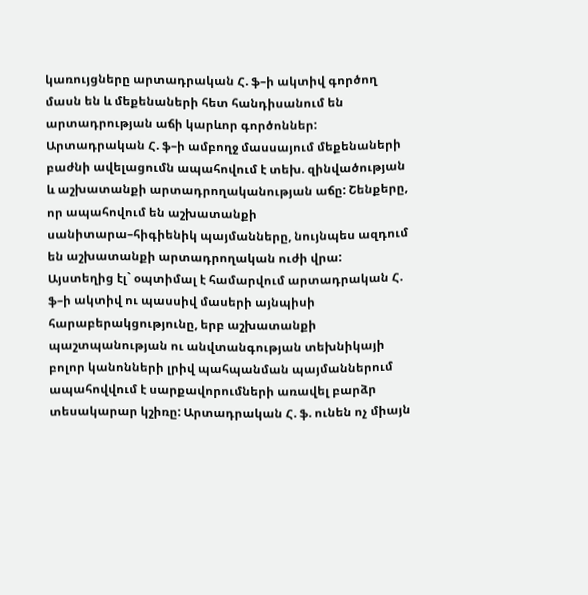կառույցները արտադրական Հ. ֆ–ի ակտիվ գործող մասն են և մեքենաների հետ հանդիսանում են արտադրության աճի կարևոր գործոններ: Արտադրական Հ. ֆ–ի ամբողջ մասսայում մեքենաների բաժնի ավելացումն ապահովում է տեխ. զինվածության և աշխատանքի արտադրողականության աճը: Շենքերը, որ ապահովում են աշխատանքի սանիտարա–հիգիենիկ պայմանները, նույնպես ազդում են աշխատանքի արտադրողական ուժի վրա: Այստեղից էլ` օպտիմալ է համարվում արտադրական Հ. ֆ–ի ակտիվ ու պասսիվ մասերի այնպիսի հարաբերակցությունը, երբ աշխատանքի պաշտպանության ու անվտանգության տեխնիկայի բոլոր կանոնների լրիվ պահպանման պայմաններում ապահովվում է սարքավորումների առավել բարձր տեսակարար կշիռը: Արտադրական Հ. ֆ. ունեն ոչ միայն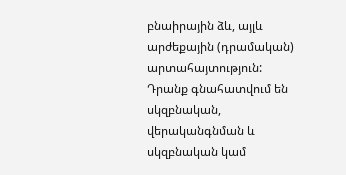բնաիրային ձև, այլև արժեքային (դրամական) արտահայտություն: Դրանք գնահատվում են սկզբնական, վերականգնման և սկզբնական կամ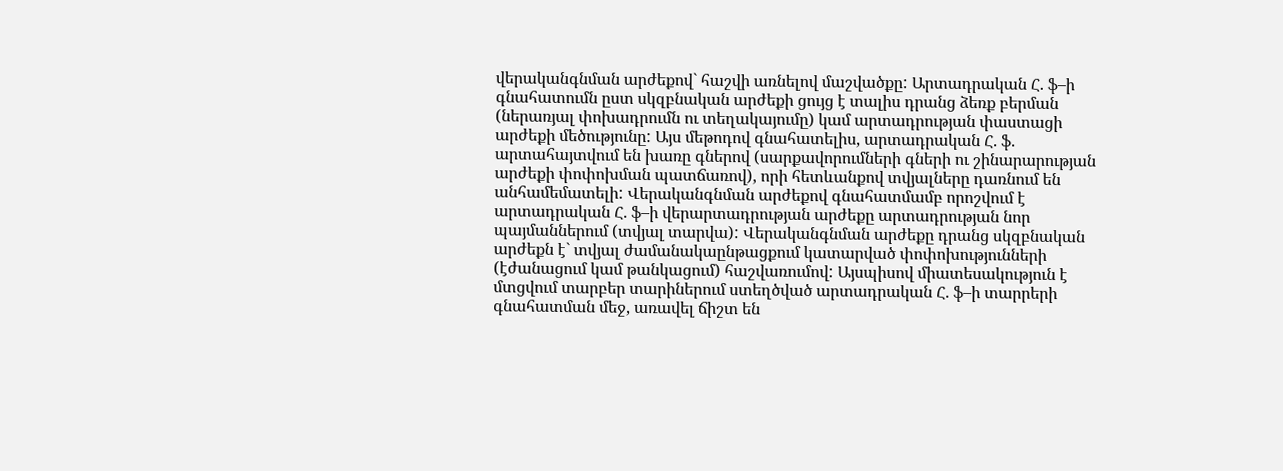վերականգնման արժեքով` հաշվի առնելով մաշվածքը: Արտադրական Հ. ֆ–ի գնահատումն ըստ սկզբնական արժեքի ցույց է տալիս դրանց ձեռք բերման (ներառյալ փոխադրումն ու տեղակայումը) կամ արտադրության փաստացի արժեքի մեծությունը: Այս մեթոդով գնահատելիս, արտադրական Հ. ֆ. արտահայտվում են խառը գներով (սարքավորումների գների ու շինարարության արժեքի փոփոխման պատճառով), որի հետևանքով տվյալները դառնում են անհամեմատելի: Վերականգնման արժեքով գնահատմամբ որոշվում է արտադրական Հ. ֆ–ի վերարտադրության արժեքը արտադրության նոր պայմաններում (տվյալ տարվա): Վերականգնման արժեքը դրանց սկզբնական արժեքն է` տվյալ ժամանակաընթացքում կատարված փոփոխությունների (էժանացում կամ թանկացում) հաշվառումով: Այսպիսով միատեսակություն է մտցվում տարբեր տարիներում ստեղծված արտադրական Հ. ֆ–ի տարրերի գնահատման մեջ, առավել ճիշտ են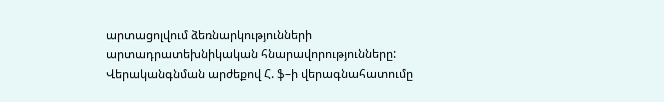արտացոլվում ձեռնարկությունների արտադրատեխնիկական հնարավորությունները: Վերականգնման արժեքով Հ. ֆ–ի վերագնահատումը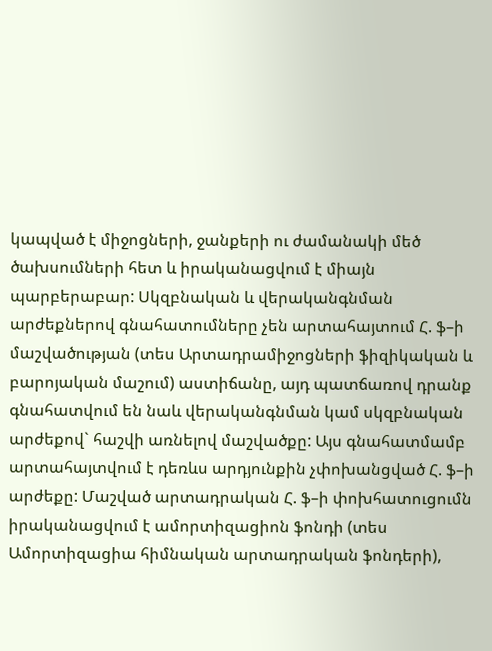կապված է միջոցների, ջանքերի ու ժամանակի մեծ ծախսումների հետ և իրականացվում է միայն պարբերաբար: Սկզբնական և վերականգնման արժեքներով գնահատումները չեն արտահայտում Հ. ֆ–ի մաշվածության (տես Արտադրամիջոցների ֆիզիկական և բարոյական մաշում) աստիճանը, այդ պատճառով դրանք գնահատվում են նաև վերականգնման կամ սկզբնական արժեքով` հաշվի առնելով մաշվածքը: Այս գնահատմամբ արտահայտվում է դեռևս արդյունքին չփոխանցված Հ. ֆ–ի արժեքը: Մաշված արտադրական Հ. ֆ–ի փոխհատուցումն իրականացվում է ամորտիզացիոն ֆոնդի (տես Ամորտիզացիա հիմնական արտադրական ֆոնդերի),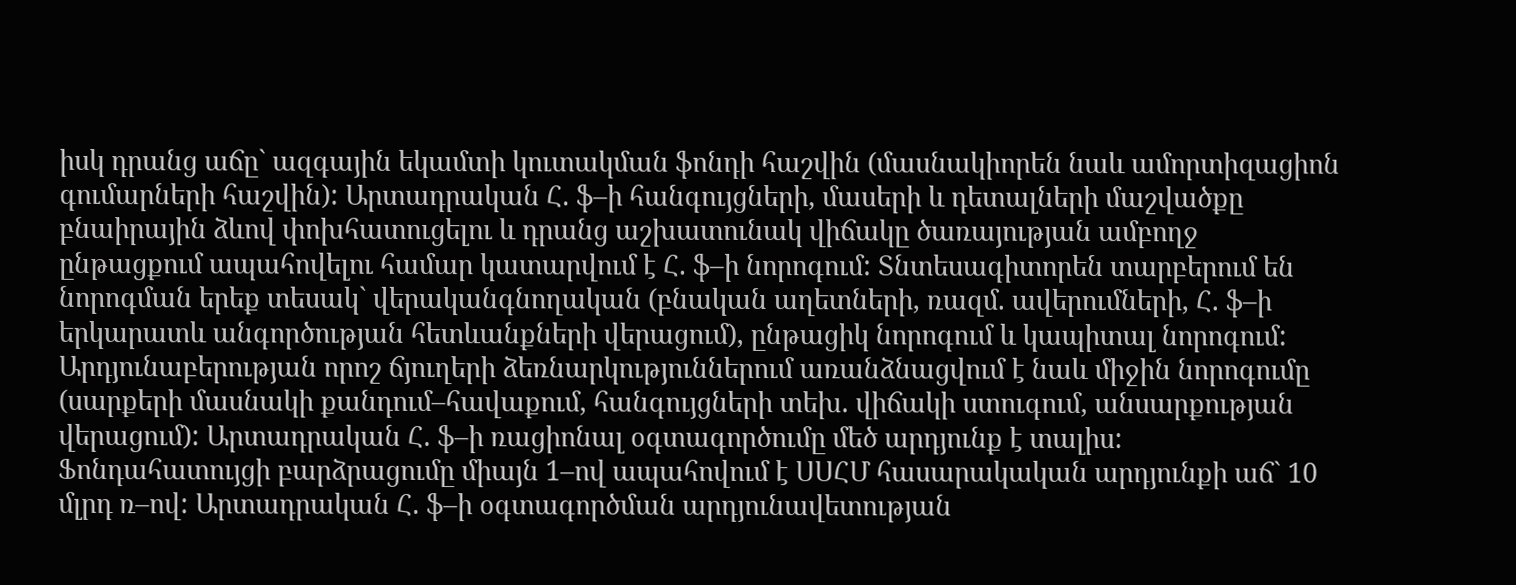իսկ դրանց աճը` ազգային եկամտի կուտակման ֆոնդի հաշվին (մասնակիորեն նաև ամորտիզացիոն գումարների հաշվին): Արտադրական Հ. ֆ–ի հանգույցների, մասերի և դետալների մաշվածքը բնաիրային ձևով փոխհատուցելու և դրանց աշխատունակ վիճակը ծառայության ամբողջ ընթացքում ապահովելու համար կատարվում է Հ. ֆ–ի նորոգում: Տնտեսագիտորեն տարբերում են նորոգման երեք տեսակ` վերականգնողական (բնական աղետների, ռազմ. ավերումների, Հ. ֆ–ի երկարատև անգործության հետևանքների վերացում), ընթացիկ նորոգում և կապիտալ նորոգում: Արդյունաբերության որոշ ճյուղերի ձեռնարկություններում առանձնացվում է նաև միջին նորոգումը (սարքերի մասնակի քանդում–հավաքում, հանգույցների տեխ. վիճակի ստուգում, անսարքության վերացում): Արտադրական Հ. ֆ–ի ռացիոնալ օգտագործումը մեծ արդյունք է տալիս: Ֆոնդահատույցի բարձրացումը միայն 1–ով ապահովում է ՍՍՀՄ հասարակական արդյունքի աճ` 10 մլրդ ռ–ով: Արտադրական Հ. ֆ–ի օգտագործման արդյունավետության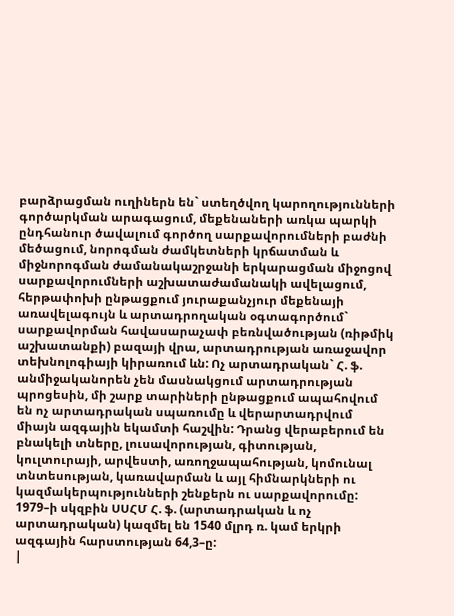բարձրացման ուղիներն են` ստեղծվող կարողությունների գործարկման արագացում, մեքենաների առկա պարկի ընդհանուր ծավալում գործող սարքավորումների բաժնի մեծացում, նորոգման ժամկետների կրճատման և միջնորոգման ժամանակաշրջանի երկարացման միջոցով սարքավորումների աշխատաժամանակի ավելացում, հերթափոխի ընթացքում յուրաքանչյուր մեքենայի առավելագույն և արտադրողական օգտագործում` սարքավորման հավասարաչափ բեռնվածության (ռիթմիկ աշխատանքի) բազայի վրա, արտադրության առաջավոր տեխնոլոգիայի կիրառում ևն: Ոչ արտադրական` Հ. ֆ. անմիջականորեն չեն մասնակցում արտադրության պրոցեսին, մի շարք տարիների ընթացքում ապահովում են ոչ արտադրական սպառումը և վերարտադրվում միայն ազգային եկամտի հաշվին: Դրանց վերաբերում են բնակելի տները, լուսավորության, գիտության, կուլտուրայի, արվեստի, առողջապահության, կոմունալ տնտեսության, կառավարման և այլ հիմնարկների ու կազմակերպությունների շենքերն ու սարքավորումը: 1979–ի սկզբին ՍՍՀՄ Հ. ֆ. (արտադրական և ոչ արտադրական) կազմել են 1540 մլրդ ռ. կամ երկրի ազգային հարստության 64,3–ը:
|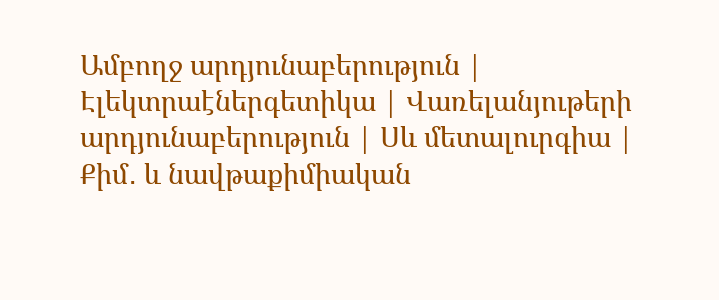Ամբողջ արդյունաբերություն | Էլեկտրաէներգետիկա | Վառելանյութերի արդյունաբերություն | Սև մետալուրգիա | Քիմ․ և նավթաքիմիական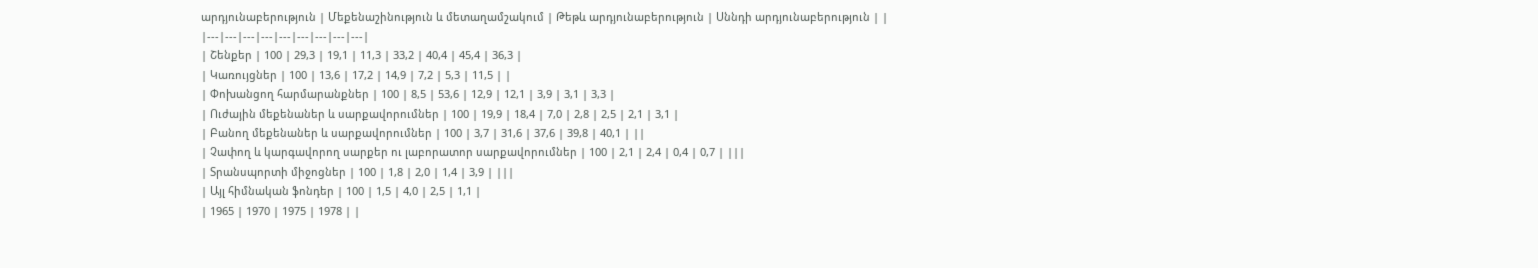արդյունաբերություն | Մեքենաշինություն և մետաղամշակում | Թեթև արդյունաբերություն | Սննդի արդյունաբերություն | |
|---|---|---|---|---|---|---|---|---|
| Շենքեր | 100 | 29,3 | 19,1 | 11,3 | 33,2 | 40,4 | 45,4 | 36,3 |
| Կառույցներ | 100 | 13,6 | 17,2 | 14,9 | 7,2 | 5,3 | 11,5 | |
| Փոխանցող հարմարանքներ | 100 | 8,5 | 53,6 | 12,9 | 12,1 | 3,9 | 3,1 | 3,3 |
| Ուժային մեքենաներ և սարքավորումներ | 100 | 19,9 | 18,4 | 7,0 | 2,8 | 2,5 | 2,1 | 3,1 |
| Բանող մեքենաներ և սարքավորումներ | 100 | 3,7 | 31,6 | 37,6 | 39,8 | 40,1 | ||
| Չափող և կարգավորող սարքեր ու լաբորատոր սարքավորումներ | 100 | 2,1 | 2,4 | 0,4 | 0,7 | |||
| Տրանսպորտի միջոցներ | 100 | 1,8 | 2,0 | 1,4 | 3,9 | |||
| Այլ հիմնական ֆոնդեր | 100 | 1,5 | 4,0 | 2,5 | 1,1 |
| 1965 | 1970 | 1975 | 1978 | |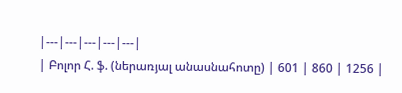|---|---|---|---|---|
| Բոլոր Հ. ֆ. (ներառյալ անասնահոտը) | 601 | 860 | 1256 |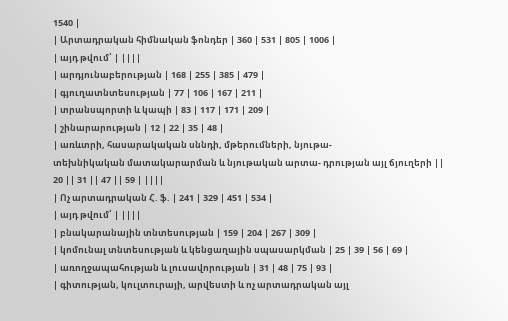1540 |
| Արտադրական հիմնական ֆոնդեր | 360 | 531 | 805 | 1006 |
| այդ թվում՝ | ||||
| արդյունաբերության | 168 | 255 | 385 | 479 |
| գյուղատնտեսության | 77 | 106 | 167 | 211 |
| տրանսպորտի և կապի | 83 | 117 | 171 | 209 |
| շինարարության | 12 | 22 | 35 | 48 |
| առևտրի, հասարակական սննդի, մթերումների, նյութա-
տեխնիկական մատակարարման և նյութական արտա- դրության այլ ճյուղերի || 20 || 31 || 47 || 59 | ||||
| Ոչ արտադրական Հ. ֆ. | 241 | 329 | 451 | 534 |
| այդ թվում՝ | ||||
| բնակարանային տնտեսության | 159 | 204 | 267 | 309 |
| կոմունալ տնտեսության և կենցաղային սպասարկման | 25 | 39 | 56 | 69 |
| առողջապահության և լուսավորության | 31 | 48 | 75 | 93 |
| գիտության, կուլտուրայի, արվեստի և ոչ արտադրական այլ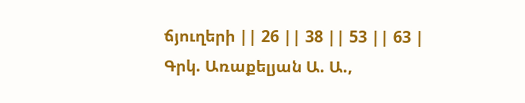ճյուղերի || 26 || 38 || 53 || 63 |
Գրկ. Առաքելյան Ա. Ա.,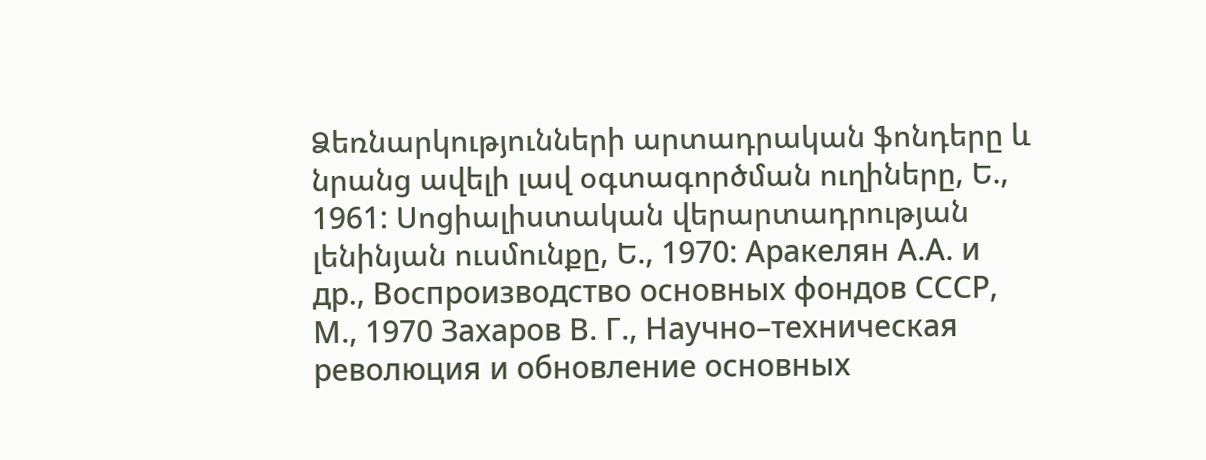Ձեռնարկությունների արտադրական ֆոնդերը և նրանց ավելի լավ օգտագործման ուղիները, Ե., 1961: Սոցիալիստական վերարտադրության լենինյան ուսմունքը, Ե., 1970: Аракелян А.А. и др., Воспроизводство основных фондов СССР, М., 1970 Захаров В. Г., Научно–техническая революция и обновление основных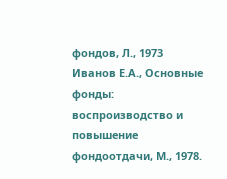фондов, Л., 1973 Иванов Е.А., Основные фонды: воспроизводство и повышение фондоотдачи, М., 1978.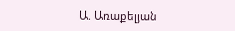Ա. Առաքելյան